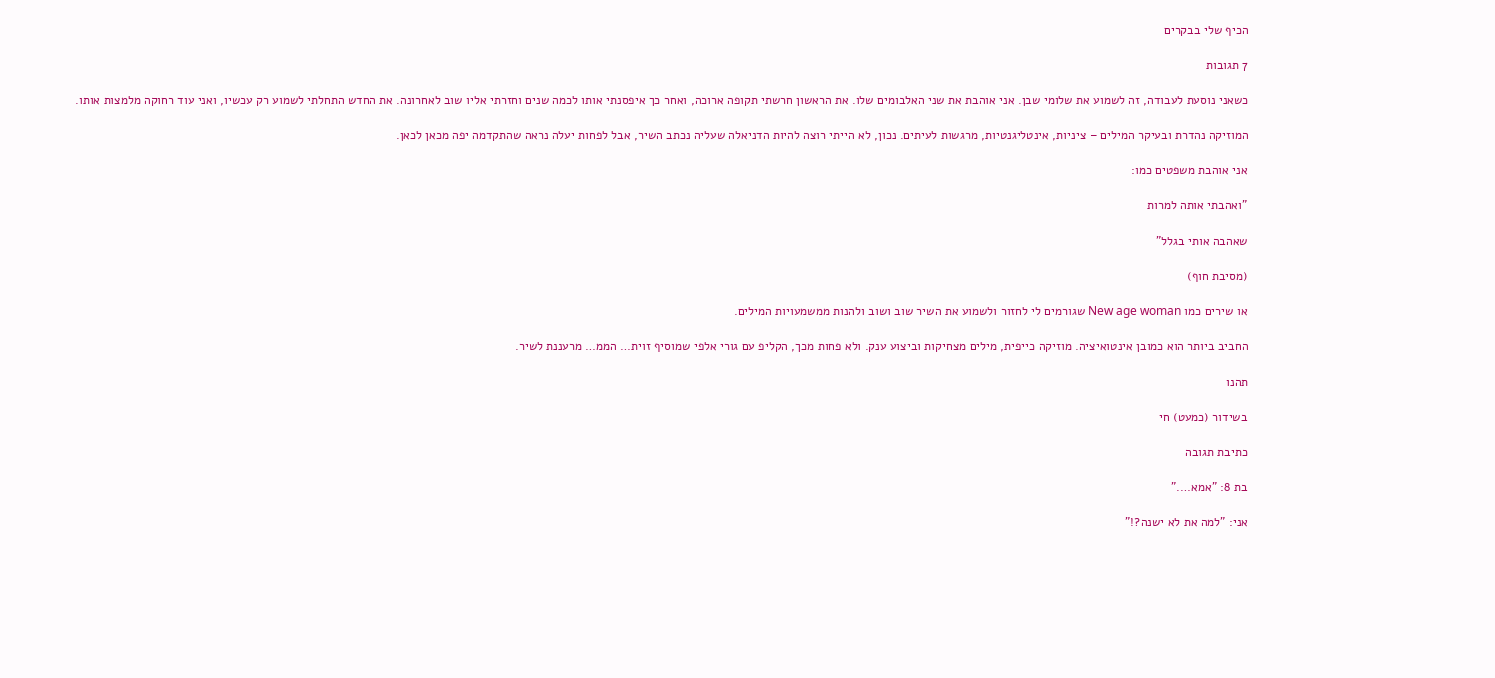הכיף שלי בבקרים

7 תגובות

כשאני נוסעת לעבודה, זה לשמוע את שלומי שבן. אני אוהבת את שני האלבומים שלו. את הראשון חרשתי תקופה ארוכה, ואחר כך איפסנתי אותו לכמה שנים וחזרתי אליו שוב לאחרונה. את החדש התחלתי לשמוע רק עכשיו, ואני עוד רחוקה מלמצות אותו.

המוזיקה נהדרת ובעיקר המילים – ציניות, אינטליגנטיות, מרגשות לעיתים. נכון, לא הייתי רוצה להיות הדניאלה שעליה נכתב השיר, אבל לפחות יעלה נראה שהתקדמה יפה מכאן לכאן.

אני אוהבת משפטים כמו:

"ואהבתי אותה למרות

שאהבה אותי בגלל"

(מסיבת חוף)

או שירים כמו New age woman שגורמים לי לחזור ולשמוע את השיר שוב ושוב ולהנות ממשמעויות המילים.

החביב ביותר הוא כמובן אינטואיציה. מוזיקה כייפית, מילים מצחיקות וביצוע ענק. ולא פחות מכך, הקליפ עם גורי אלפי שמוסיף זוית… הממ… מרעננת לשיר.

תהנו

בשידור (כמעט) חי

כתיבת תגובה

בת 8: "אמא…."

אני: "למה את לא ישנה?!"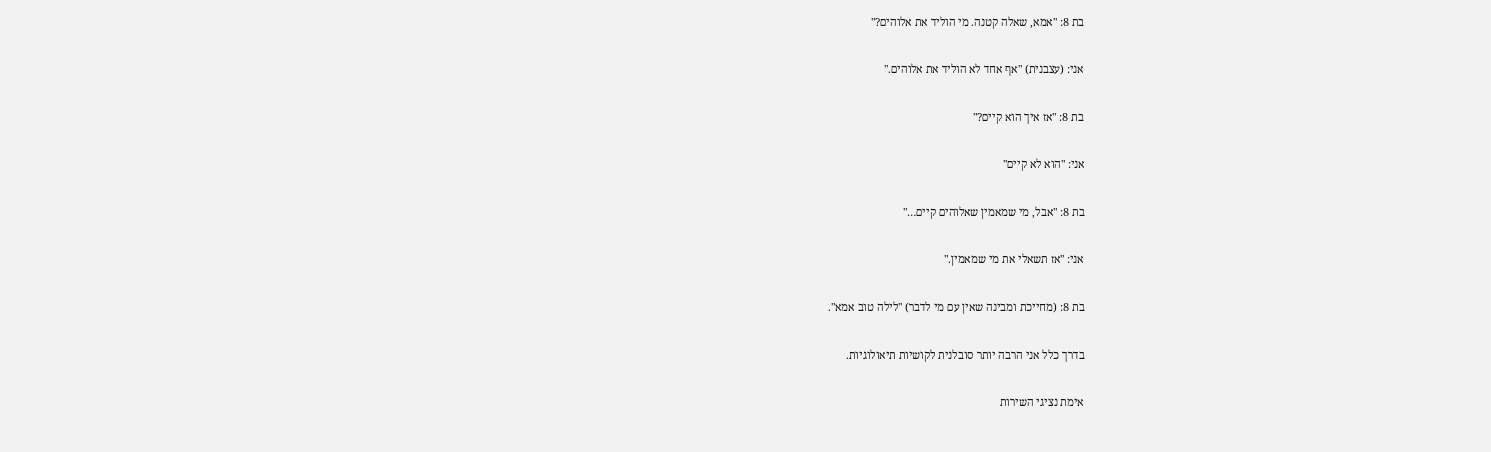בת 8: "אמא, שאלה קטנה. מי הוליד את אלוהים?"

אני: (עצבנית) "אף אחד לא הוליד את אלוהים."

בת 8: "אז איך הוא קיים?"

אני: "הוא לא קיים"

בת 8: "אבל, מי שמאמין שאלוהים קיים…"

אני: "אז תשאלי את מי שמאמין."

בת 8: (מחייכת ומבינה שאין עם מי לדבר) "לילה טוב אמא".

בדרך כלל אני הרבה יותר סובלנית לקושיות תיאולוגיות.

אימת נציגי השירות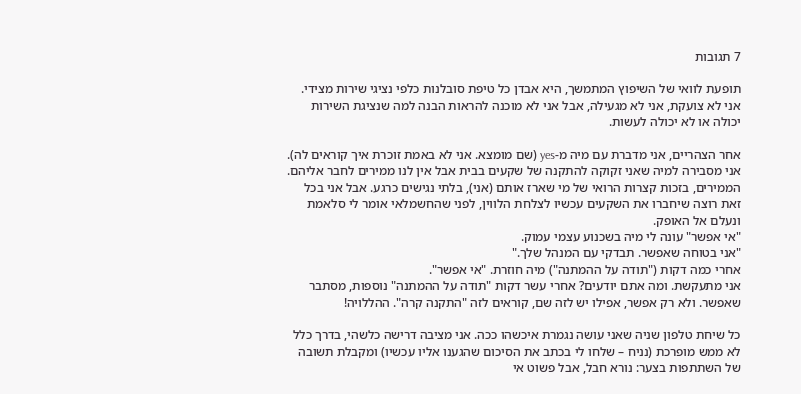7 תגובות

תופעת לוואי של השיפוץ המתמשך, היא אבדן כל טיפת סובלנות כלפי נציגי שירות מצידי. אני לא צועקת, אני לא מגעילה, אבל אני לא מוכנה להראות הבנה למה שנציגת השירות יכולה או לא יכולה לעשות.

אחר הצהריים, אני מדברת עם מיה מ-yes (שם מומצא. אני לא באמת זוכרת איך קוראים לה). אני מסבירה למיה שאני זקוקה להתקנה של שקעים בבית אבל אין לנו ממירים לחבר אליהם. הממירים, בזכות קצרות הרואי של מי שארז אותם (אני), בלתי נגישים כרגע. אבל אני בכל זאת רוצה שיחברו את השקעים עכשיו לצלחת הלווין, לפני שהחשמלאי אומר לי סלאמת ונעלם אל האופק.
"אי אפשר" עונה לי מיה בשכנוע עצמי עמוק.
"אני בטוחה שאפשר. תבדקי עם המנהל שלך."
אחרי כמה דקות ("תודה על ההמתנה") מיה חוזרת. "אי אפשר".
אני מתעקשת. ומה אתם יודעים? אחרי עשר דקות "תודה על ההמתנה" נוספות, מסתבר שאפשר. ולא רק אפשר, אפילו יש לזה שם, קוראים לזה "התקנה קרה". ההללויה!

כל שיחת טלפון שניה שאני עושה נגמרת איכשהו ככה. אני מציבה דרישה כלשהי, בדרך כלל לא ממש מופרכת (נניח – שלחו לי בכתב את הסיכום שהגענו אליו עכשיו) ומקבלת תשובה של השתתפות בצער: נורא חבל, אבל פשוט אי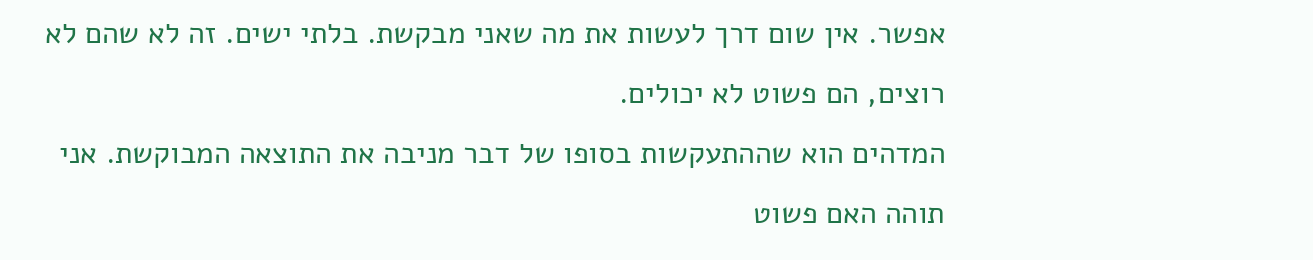אפשר. אין שום דרך לעשות את מה שאני מבקשת. בלתי ישים. זה לא שהם לא רוצים, הם פשוט לא יכולים.
המדהים הוא שההתעקשות בסופו של דבר מניבה את התוצאה המבוקשת. אני תוהה האם פשוט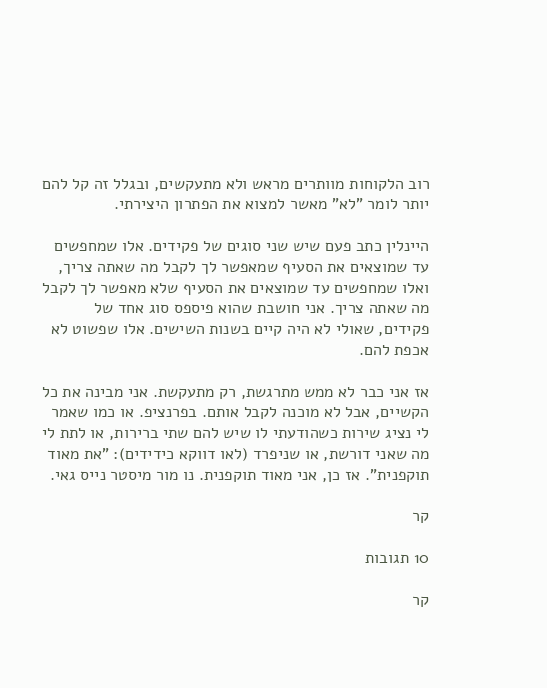רוב הלקוחות מוותרים מראש ולא מתעקשים, ובגלל זה קל להם יותר לומר "לא" מאשר למצוא את הפתרון היצירתי.

היינלין כתב פעם שיש שני סוגים של פקידים. אלו שמחפשים עד שמוצאים את הסעיף שמאפשר לך לקבל מה שאתה צריך, ואלו שמחפשים עד שמוצאים את הסעיף שלא מאפשר לך לקבל מה שאתה צריך. אני חושבת שהוא פיספס סוג אחד של פקידים, שאולי לא היה קיים בשנות השישים. אלו שפשוט לא אכפת להם.

אז אני כבר לא ממש מתרגשת, רק מתעקשת. אני מבינה את כל הקשיים, אבל לא מוכנה לקבל אותם. בפרנציפ. או כמו שאמר לי נציג שירות כשהודעתי לו שיש להם שתי ברירות, או לתת לי מה שאני דורשת, או שניפרד (לאו דווקא כידידים): "את מאוד תוקפנית". אז כן, אני מאוד תוקפנית. נו מור מיסטר נייס גאי.

קר

10 תגובות

קר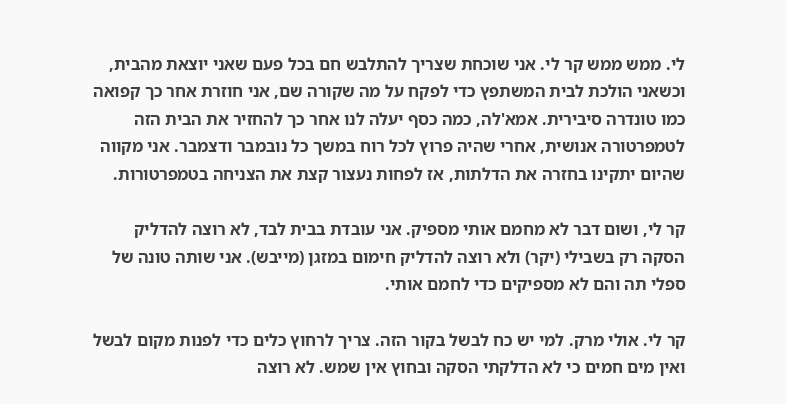לי. ממש ממש קר לי. אני שוכחת שצריך להתלבש חם בכל פעם שאני יוצאת מהבית, וכשאני הולכת לבית המשתפץ כדי לפקח על מה שקורה שם, אני חוזרת אחר כך קפואה כמו טונדרה סיבירית. אמא'לה, כמה כסף יעלה לנו אחר כך להחזיר את הבית הזה לטמפרטורה אנושית, אחרי שהיה פרוץ לכל רוח במשך כל נובמבר ודצמבר. אני מקווה שהיום יתקינו בחזרה את הדלתות, אז לפחות נעצור קצת את הצניחה בטמפרטורות.

קר לי, ושום דבר לא מחמם אותי מספיק. אני עובדת בבית לבד, לא רוצה להדליק הסקה רק בשבילי (יקר) ולא רוצה להדליק חימום במזגן (מייבש). אני שותה טונה של ספלי תה והם לא מספיקים כדי לחמם אותי.

קר לי. אולי מרק. למי יש כח לבשל בקור הזה. צריך לרחוץ כלים כדי לפנות מקום לבשל ואין מים חמים כי לא הדלקתי הסקה ובחוץ אין שמש. לא רוצה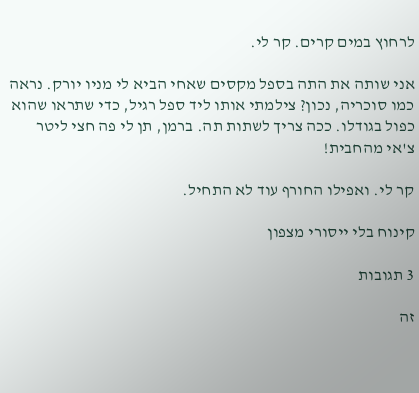לרחוץ במים קרים. קר לי.

אני שותה את התה בספל מקסים שאחי הביא לי מניו יורק. נראה כמו סוכריה, נכון? צילמתי אותו ליד ספל רגיל, כדי שתראו שהוא כפול בגודלו. ככה צריך לשתות תה. ברמן, תן לי פה חצי ליטר צ'אי מהחבית!

קר לי. ואפילו החורף עוד לא התחיל.

קינוח בלי ייסורי מצפון

3 תגובות

זה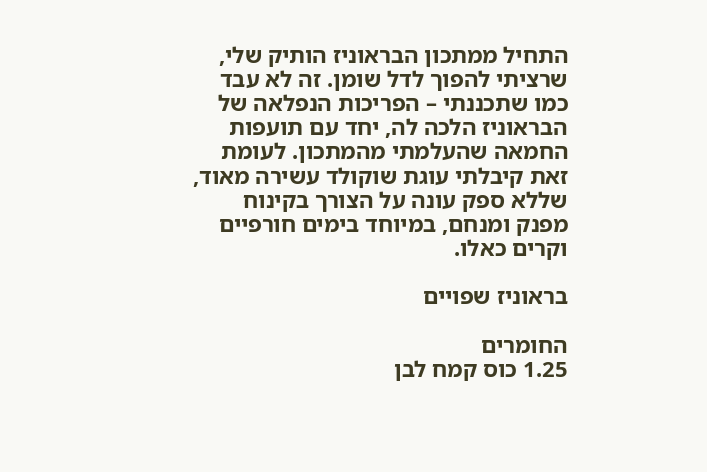התחיל ממתכון הבראוניז הותיק שלי, שרציתי להפוך לדל שומן. זה לא עבד כמו שתכננתי – הפריכות הנפלאה של הבראוניז הלכה לה, יחד עם תועפות החמאה שהעלמתי מהמתכון. לעומת זאת קיבלתי עוגת שוקולד עשירה מאוד, שללא ספק עונה על הצורך בקינוח מפנק ומנחם, במיוחד בימים חורפיים וקרים כאלו.

בראוניז שפויים

החומרים
1.25 כוס קמח לבן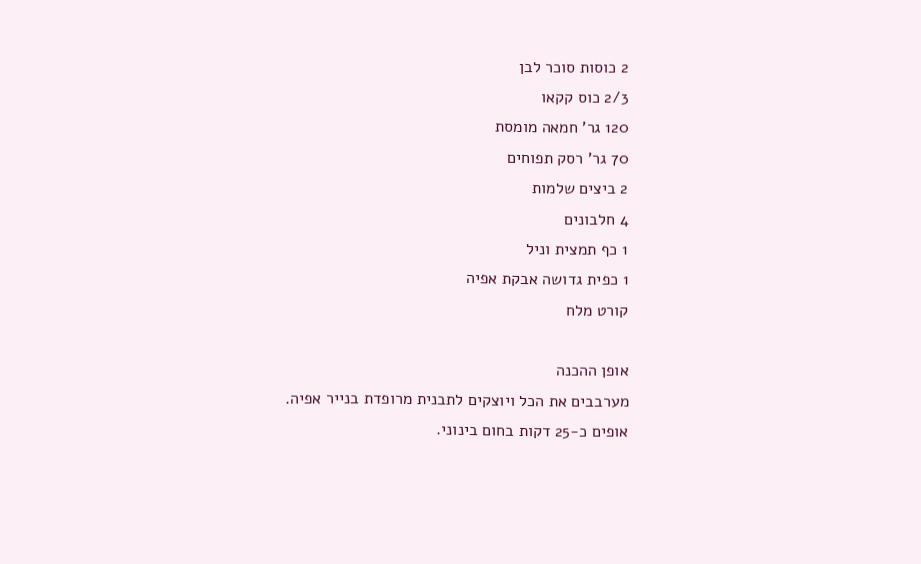2 כוסות סוכר לבן
2/3 כוס קקאו
120 גר' חמאה מומסת
70 גר' רסק תפוחים
2 ביצים שלמות
4 חלבונים
1 כף תמצית וניל
1 כפית גדושה אבקת אפיה
קורט מלח

אופן ההכנה
מערבבים את הכל ויוצקים לתבנית מרופדת בנייר אפיה.
אופים כ-25 דקות בחום בינוני.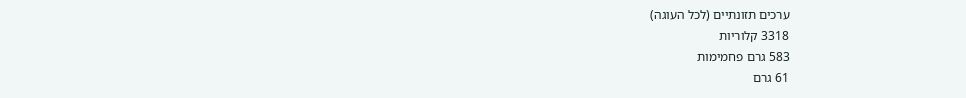ערכים תזונתיים (לכל העוגה)
3318 קלוריות
583 גרם פחמימות
61 גרם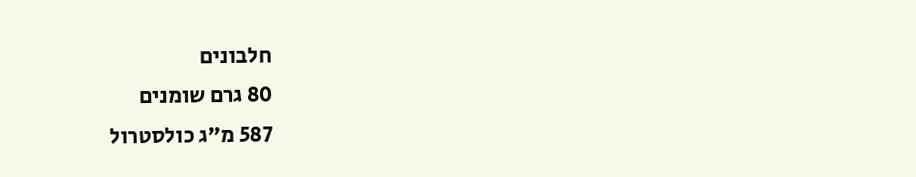חלבונים
80 גרם שומנים
587 מ"ג כולסטרול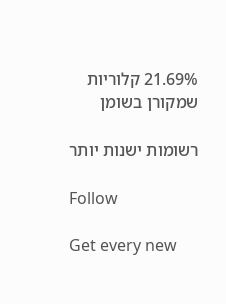21.69% קלוריות שמקורן בשומן

רשומות ישנות יותר

Follow

Get every new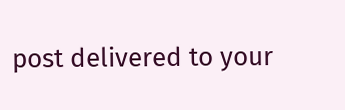post delivered to your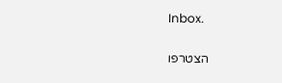Inbox.

הצטרפו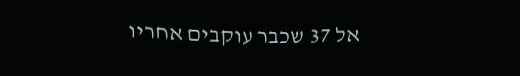אל 37 שכבר עוקבים אחריו